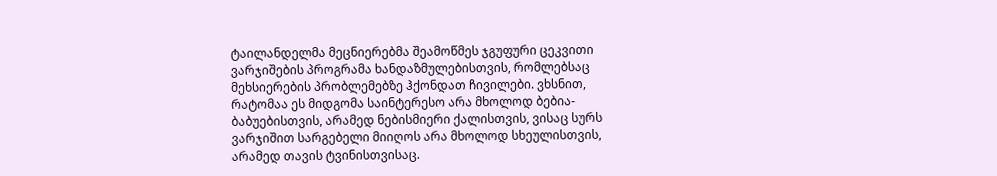ტაილანდელმა მეცნიერებმა შეამოწმეს ჯგუფური ცეკვითი ვარჯიშების პროგრამა ხანდაზმულებისთვის, რომლებსაც მეხსიერების პრობლემებზე ჰქონდათ ჩივილები. ვხსნით, რატომაა ეს მიდგომა საინტერესო არა მხოლოდ ბებია-ბაბუებისთვის, არამედ ნებისმიერი ქალისთვის, ვისაც სურს ვარჯიშით სარგებელი მიიღოს არა მხოლოდ სხეულისთვის, არამედ თავის ტვინისთვისაც.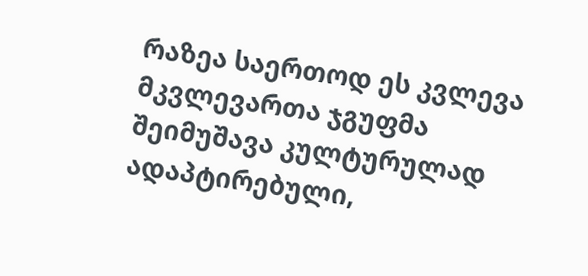რაზეა საერთოდ ეს კვლევა
მკვლევართა ჯგუფმა შეიმუშავა კულტურულად ადაპტირებული,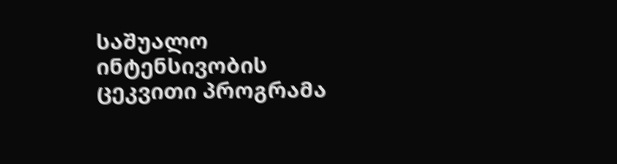საშუალო ინტენსივობის ცეკვითი პროგრამა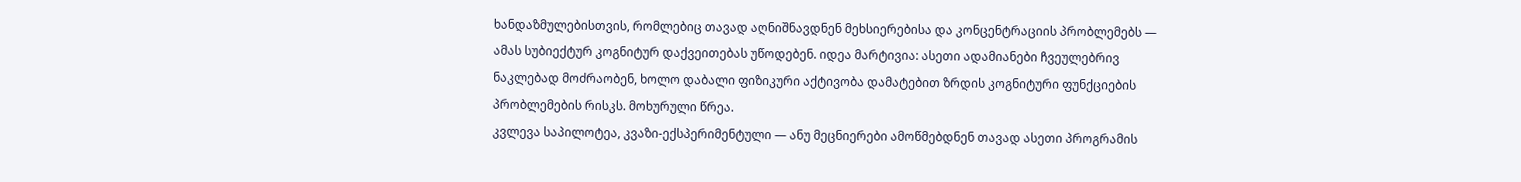ხანდაზმულებისთვის, რომლებიც თავად აღნიშნავდნენ მეხსიერებისა და კონცენტრაციის პრობლემებს — ამას სუბიექტურ კოგნიტურ დაქვეითებას უწოდებენ. იდეა მარტივია: ასეთი ადამიანები ჩვეულებრივ ნაკლებად მოძრაობენ, ხოლო დაბალი ფიზიკური აქტივობა დამატებით ზრდის კოგნიტური ფუნქციების პრობლემების რისკს. მოხურული წრეა.
კვლევა საპილოტეა, კვაზი-ექსპერიმენტული — ანუ მეცნიერები ამოწმებდნენ თავად ასეთი პროგრამის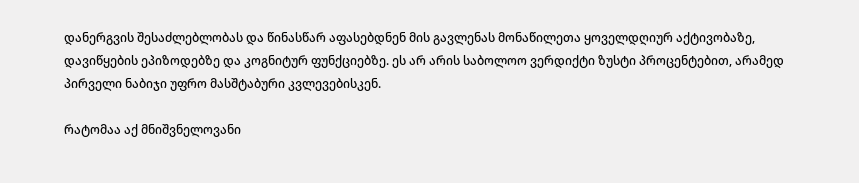დანერგვის შესაძლებლობას და წინასწარ აფასებდნენ მის გავლენას მონაწილეთა ყოველდღიურ აქტივობაზე, დავიწყების ეპიზოდებზე და კოგნიტურ ფუნქციებზე. ეს არ არის საბოლოო ვერდიქტი ზუსტი პროცენტებით, არამედ პირველი ნაბიჯი უფრო მასშტაბური კვლევებისკენ.

რატომაა აქ მნიშვნელოვანი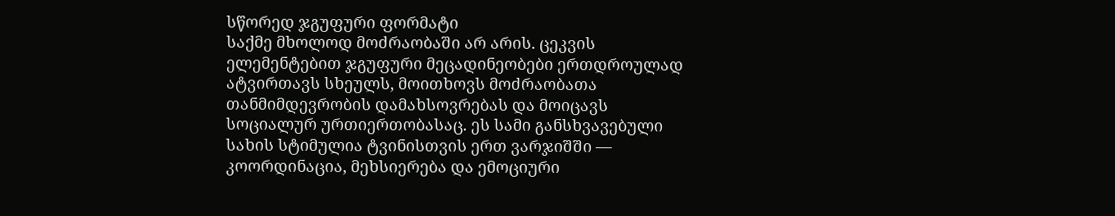სწორედ ჯგუფური ფორმატი
საქმე მხოლოდ მოძრაობაში არ არის. ცეკვის ელემენტებით ჯგუფური მეცადინეობები ერთდროულად ატვირთავს სხეულს, მოითხოვს მოძრაობათა თანმიმდევრობის დამახსოვრებას და მოიცავს სოციალურ ურთიერთობასაც. ეს სამი განსხვავებული სახის სტიმულია ტვინისთვის ერთ ვარჯიშში — კოორდინაცია, მეხსიერება და ემოციური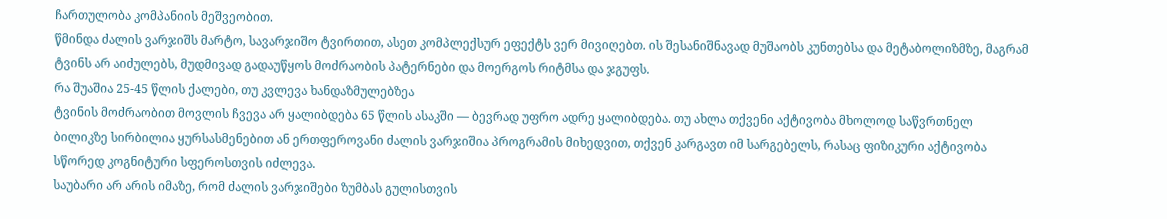ჩართულობა კომპანიის მეშვეობით.
წმინდა ძალის ვარჯიშს მარტო, სავარჯიშო ტვირთით, ასეთ კომპლექსურ ეფექტს ვერ მივიღებთ. ის შესანიშნავად მუშაობს კუნთებსა და მეტაბოლიზმზე, მაგრამ ტვინს არ აიძულებს, მუდმივად გადაუწყოს მოძრაობის პატერნები და მოერგოს რიტმსა და ჯგუფს.
რა შუაშია 25-45 წლის ქალები, თუ კვლევა ხანდაზმულებზეა
ტვინის მოძრაობით მოვლის ჩვევა არ ყალიბდება 65 წლის ასაკში — ბევრად უფრო ადრე ყალიბდება. თუ ახლა თქვენი აქტივობა მხოლოდ საწვრთნელ ბილიკზე სირბილია ყურსასმენებით ან ერთფეროვანი ძალის ვარჯიშია პროგრამის მიხედვით, თქვენ კარგავთ იმ სარგებელს, რასაც ფიზიკური აქტივობა სწორედ კოგნიტური სფეროსთვის იძლევა.
საუბარი არ არის იმაზე, რომ ძალის ვარჯიშები ზუმბას გულისთვის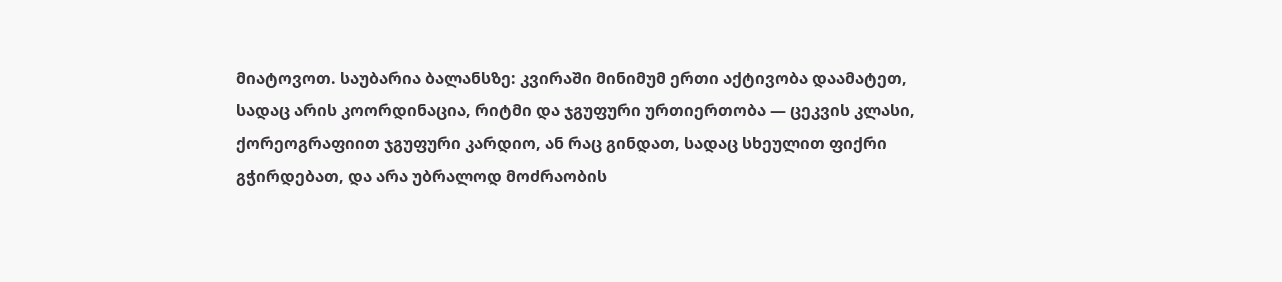მიატოვოთ. საუბარია ბალანსზე: კვირაში მინიმუმ ერთი აქტივობა დაამატეთ, სადაც არის კოორდინაცია, რიტმი და ჯგუფური ურთიერთობა — ცეკვის კლასი, ქორეოგრაფიით ჯგუფური კარდიო, ან რაც გინდათ, სადაც სხეულით ფიქრი გჭირდებათ, და არა უბრალოდ მოძრაობის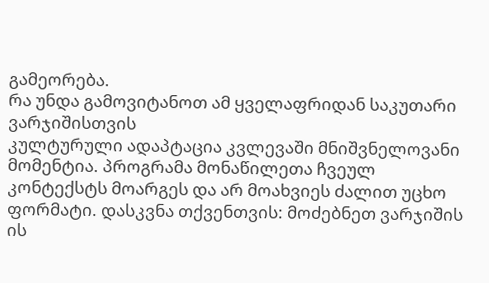გამეორება.
რა უნდა გამოვიტანოთ ამ ყველაფრიდან საკუთარი ვარჯიშისთვის
კულტურული ადაპტაცია კვლევაში მნიშვნელოვანი მომენტია. პროგრამა მონაწილეთა ჩვეულ კონტექსტს მოარგეს და არ მოახვიეს ძალით უცხო ფორმატი. დასკვნა თქვენთვის: მოძებნეთ ვარჯიშის ის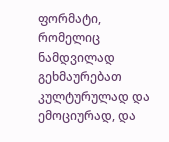ფორმატი, რომელიც ნამდვილად გეხმაურებათ კულტურულად და ემოციურად, და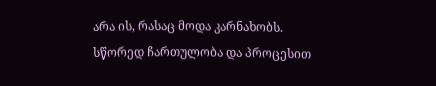არა ის, რასაც მოდა კარნახობს. სწორედ ჩართულობა და პროცესით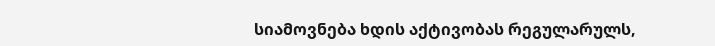სიამოვნება ხდის აქტივობას რეგულარულს,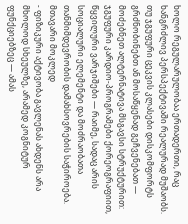ხოლო რეგულარულობაა ერთადერთი, რაც ხანგრძლივ პერსპექტივაში რეალურად მუშაობს.
თუ ჯგუფური ცეკვის კლასები დისკომფორტს გრძნობინებთ ან მოსაწყენად გეჩვენებათ — მოძებნეთ ალტერნატივა მსგავსი სტრუქტურით: ჯგუფური კარდიო-პროგრამები ქორეოგრაფიით, წყვილური ვარჯიშები — რაიმე, სადაც არის სოციალური ელემენტი და მოძრაობათა თანმიმდევრობის დამახსოვრების საჭიროება.
მთავარი მოკლედ
- ფიზიკური აქტივობა გავლენას ახდენს არა მხოლოდ სხეულზე, არამედ კოგნიტურ ფუნქციებზეც — ამას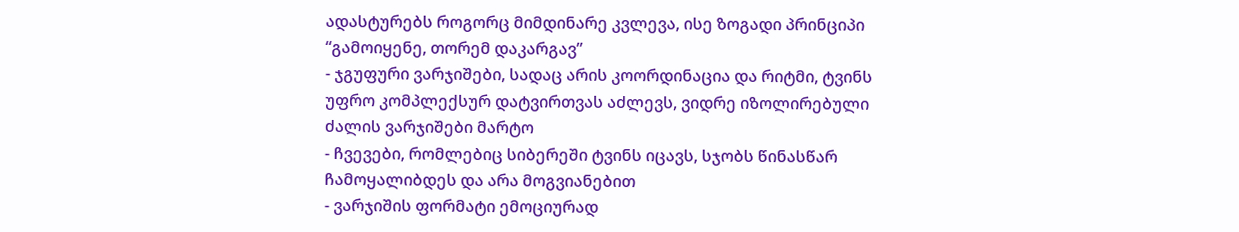ადასტურებს როგორც მიმდინარე კვლევა, ისე ზოგადი პრინციპი “გამოიყენე, თორემ დაკარგავ”
- ჯგუფური ვარჯიშები, სადაც არის კოორდინაცია და რიტმი, ტვინს უფრო კომპლექსურ დატვირთვას აძლევს, ვიდრე იზოლირებული ძალის ვარჯიშები მარტო
- ჩვევები, რომლებიც სიბერეში ტვინს იცავს, სჯობს წინასწარ ჩამოყალიბდეს და არა მოგვიანებით
- ვარჯიშის ფორმატი ემოციურად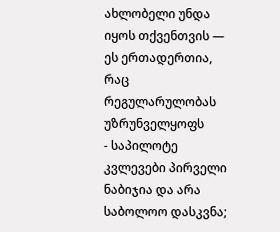ახლობელი უნდა იყოს თქვენთვის — ეს ერთადერთია, რაც რეგულარულობას უზრუნველყოფს
- საპილოტე კვლევები პირველი ნაბიჯია და არა საბოლოო დასკვნა;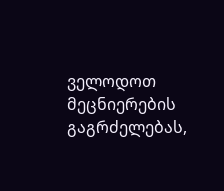ველოდოთ მეცნიერების გაგრძელებას,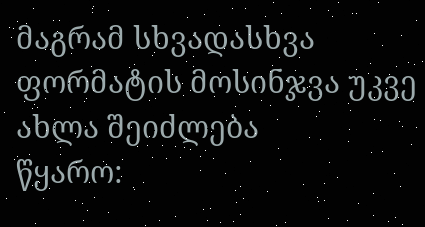მაგრამ სხვადასხვა ფორმატის მოსინჯვა უკვე ახლა შეიძლება
წყარო: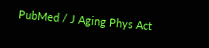PubMed / J Aging Phys Act